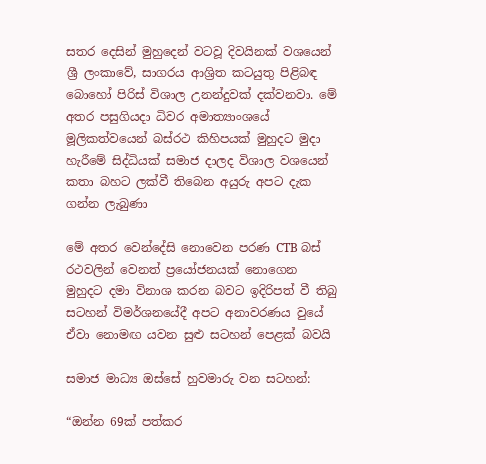සතර දෙසින් මුහුදෙන් වටවූ දිවයිනක් වශයෙන් ශ්‍රී ලංකාවේ, සාගරය ආශ්‍රිත කටයුතු පිළිබඳ බොහෝ පිරිස් විශාල උනන්දුවක් දක්වනවා. මේ අතර පසුගියදා ධිවර අමාත්‍යාංශයේ මූලිකත්වයෙන් බස්රථ කිහිපයක් මුහුදට මුදා හැරීමේ සිද්ධියක් සමාජ දාලද විශාල වශයෙන් කතා බහට ලක්වී තිබෙන අයුරු අපට දැක ගන්න ලැබුණා

මේ අතර වෙන්දේසි නොවෙන පරණ CTB බස් රථවලින් වෙනත් ප්‍රයෝජනයක් නොගෙන මුහුදට දමා විනාශ කරන බවට ඉදිරිපත් වී තිබු සටහන් විමර්ශනයේදී අපට අනාවරණය වුයේ ඒවා නොමඟ යවන සුළු සටහන් පෙළක් බවයි

සමාජ මාධ්‍ය ඔස්සේ හුවමාරු වන සටහන්:

“ඔන්න 69ක් පත්කර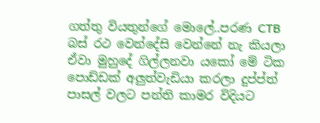ගත්තු වියතුන්ගේ මොලේ..පරණ CTB බස් රථ වෙන්දේසි වෙන්නේ නැ කියලා ඒවා මුහුදේ ගිල්ලනවා යකෝ මේ ටික පොඩ්ඩක් අලුත්වැඩියා කරලා දුප්ප්ත් පාසල් වලට පන්ති කාමර විදියට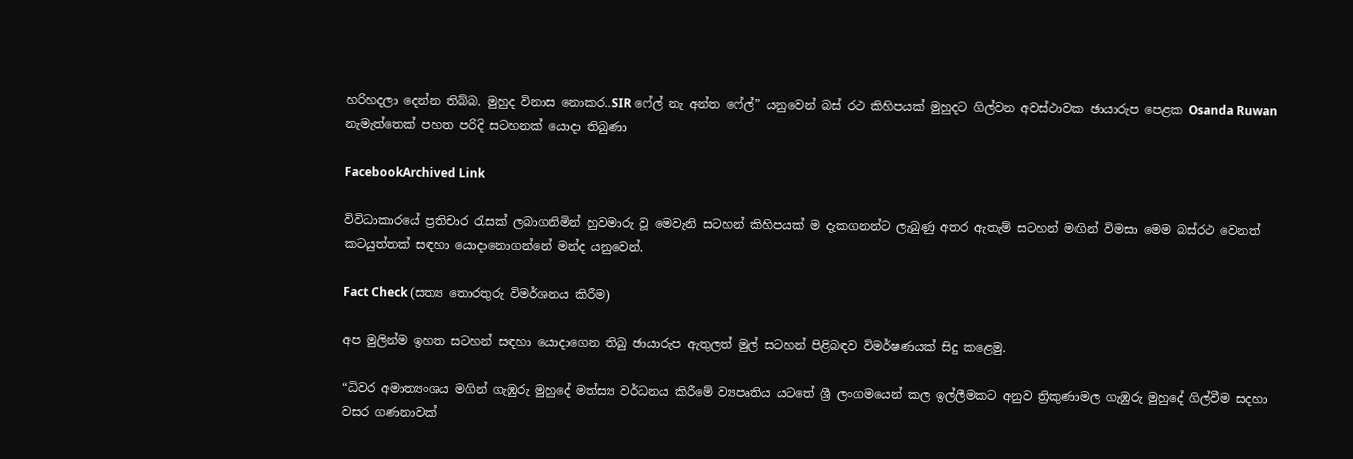හරිහදලා දෙන්න තිබ්බ. මුහුද විනාස නොකර..SIR ෆේල් නැ අන්ත ෆේල්” යනුවෙන් බස් රථ කිහිපයක් මුහුදට ගිල්වන අවස්ථාවක ඡායාරුප පෙළක Osanda Ruwan නැමැත්තෙක් පහත පරිදි සටහනක් යොදා තිබුණා

FacebookArchived Link

විවිධාකාරයේ ප්‍රතිචාර රැසක් ලබාගනිමින් හුවමාරු වූ මෙවැනි සටහන් කිහිපයක් ම දැකගනන්ට ලැබුණු අතර ඇතැම් සටහන් මඟින් විමසා මෙම බස්රථ වෙනත් කටයුත්තක් සඳහා යොදානොගන්නේ මන්ද යනුවෙන්.

Fact Check (සත්‍ය තොරතුරු විමර්ශනය කිරීම)

අප මුලින්ම ඉහත සටහන් සඳහා යොදාගෙන තිබු ඡායාරුප ඇතුලත් මුල් සටහන් පිළිබඳව විමර්ෂණයක් සිදු කළෙමු.

“ධිවර අමාත්‍යංශය මගින් ගැඹුරු මුහුදේ මත්ස්‍ය වර්ධනය කිරීමේ ව්‍යපෘතිය යටතේ ශ්‍රී ලංගමයෙන් කල ඉල්ලීමකට අනුව ත්‍රිකුණාමල ගැඹුරු මුහුදේ ගිල්වීම සදහා වසර ගණනාවක්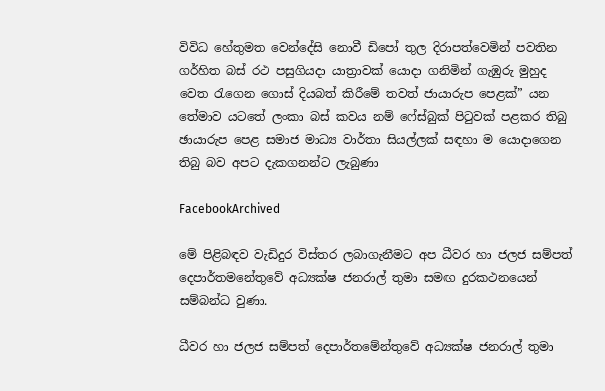විවිධ හේතුමත වෙන්දේසි නොවී ඩිපෝ තුල දිරාපත්වෙමින් පවතින ගර්හිත බස් රථ පසුගියදා යාත්‍රාවක් යොදා ගනිමින් ගැඹුරු මුහුද වෙත රැගෙන ගොස් දියබත් කිරීමේ තවත් ජායාරුප පෙළක්” යන තේමාව යටතේ ලංකා බස් කවය නම් ෆේස්බුක් පිටුවක් පළකර තිබු ඡායාරුප පෙළ සමාජ මාධ්‍ය වාර්තා සියල්ලක් සඳහා ම යොදාගෙන තිබු බව අපට දැකගනන්ට ලැබුණා

FacebookArchived

මේ පිළිබඳව වැඩිදුර විස්තර ලබාගැනීමට අප ධීවර හා ජලජ සම්පත් දෙපාර්තමනේතුවේ අධ්‍යක්ෂ ජනරාල් තුමා සමඟ දුරකථනයෙන් සම්බන්ධ වුණා.

ධීවර හා ජලජ සම්පත් දෙපාර්තමේන්තුවේ අධ්‍යක්ෂ ජනරාල් තුමා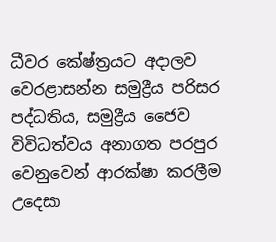ධීවර කේෂ්ත්‍රයට අදාලව වෙරළාසන්න සමුද්‍රීය පරිසර පද්ධතිය, සමුද්‍රීය ජෛව විවිධත්වය අනාගත පරපුර වෙනුවෙන් ආරක්ෂා කරලීම උදෙසා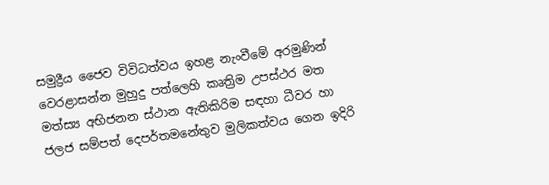සමුද්‍රීය ජෛව විවිධත්වය ඉහළ නැංවීමේ අරමුණින් වෙරළාසන්න මුහුදු පත්ලෙහි කෘත්‍රිම උපස්ථර මත මත්ස්‍ය අභිජනන ස්ථාන ඇතිකිරිම සඳහා ධීවර හා ජලජ සම්පත් දෙපර්තමනේතුව මුලිකත්වය ගෙන ඉදිරි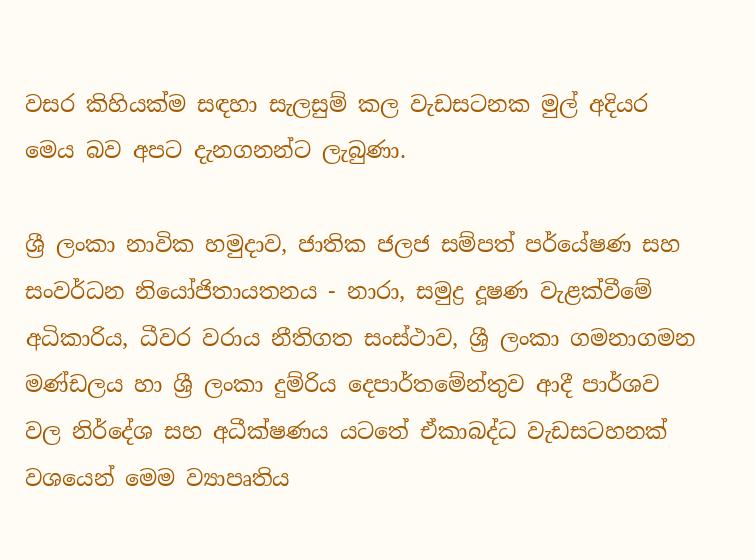වසර කිහියක්ම සඳහා සැලසුම් කල වැඩසටනක මුල් අදියර මෙය බව අපට දැනගනන්ට ලැබුණා.

ශ්‍රී ලංකා නාවික හමුදාව, ජාතික ජලජ සම්පත් පර්යේෂණ සහ සංවර්ධන නියෝජිතායතනය - නාරා, සමුද්‍ර දූෂණ වැළක්වීමේ අධිකාරිය, ධීවර වරාය නීතිගත සංස්ථාව, ශ්‍රී ලංකා ගමනාගමන මණ්ඩලය හා ශ්‍රී ලංකා දුම්රිය දෙපාර්තමේන්තුව ආදී පාර්ශව වල නිර්දේශ සහ අධීක්ෂණය යටතේ ඒකාබද්ධ වැඩසටහනක් වශයෙන් මෙම ව්‍යාපෘතිය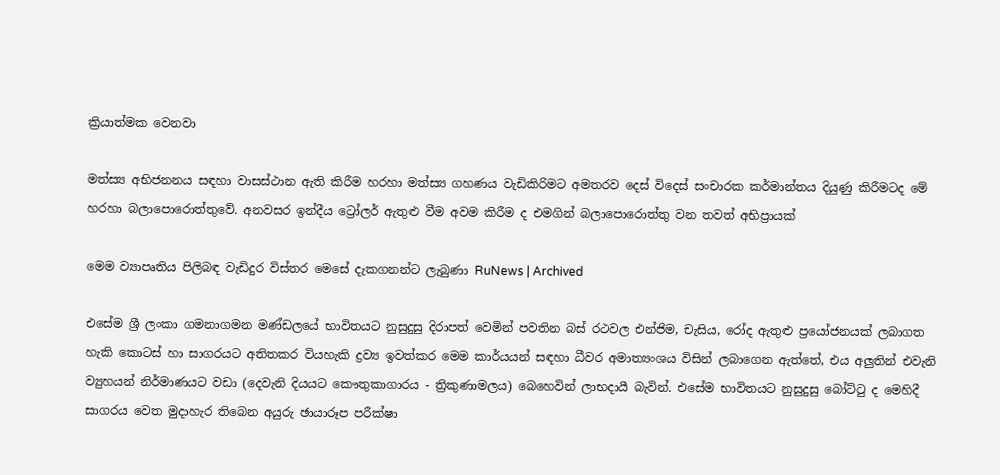ක්‍රියාත්මක වෙනවා

මත්ස්‍ය අභිජනනය සඳහා වාසස්ථාන ඇති කිරීම හරහා මත්ස්‍ය ගහණය වැඩිකිරිමට අමතරව දෙස් විදෙස් සංචාරක කර්මාන්තය දියුණු කිරීමටද මේ හරහා බලාපොරොත්තුවේ. අනවසර ඉන්දීය ට්‍රෝලර් ඇතුළු වීම අවම කිරීම ද එමගින් බලාපොරොත්තු වන තවත් අභිප්‍රායක්

මෙම ව්‍යාපෘතිය පිලිබඳ වැඩිදුර විස්තර මෙසේ දැකගනන්ට ලැබුණා RuNews | Archived

එසේම ශ්‍රී ලංකා ගමනාගමන මණ්ඩලයේ භාවිතයට නුසුදුසු දිරාපත් වෙමින් පවතින බස් රථවල එන්ජිම, චැසිය, රෝද ඇතුළු ප්‍රයෝජනයක් ලබාගත හැකි කොටස් හා සාගරයට අතිතකර වියහැකි ද්‍රව්‍ය ඉවත්කර මෙම කාර්යයන් සඳහා ධීවර අමාත්‍යංශය විසින් ලබාගෙන ඇත්තේ, එය අලුතින් එවැනි ව්‍යුහයන් නිර්මාණයට වඩා (දෙවැනි දියයට කෞතුකාගාරය - ත්‍රිකුණාමලය) බෙහෙවින් ලාභදායී බැවින්. එසේම භාවිතයට නුසුදුසු බෝට්ටු ද මෙහිදී සාගරය වෙත මුදාහැර තිබෙන අයුරු ඡායාරූප පරීක්ෂා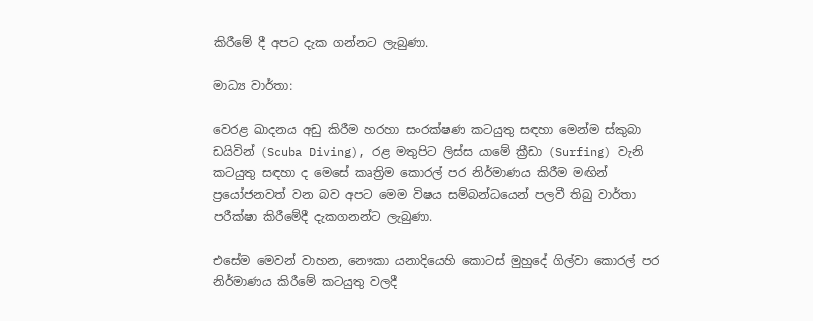කිරීමේ දී අපට දැක ගන්නට ලැබුණා.

මාධ්‍ය වාර්තා:

වෙරළ ඛාදනය අඩු කිරීම හරහා සංරක්ෂණ කටයුතු සඳහා මෙන්ම ස්කුබා ඩයිවින් (Scuba Diving), රළ මතුපිට ලිස්ස යාමේ ක්‍රීඩා (Surfing) වැනි කටයුතු සඳහා ද මෙසේ කෘත්‍රිම කොරල් පර නිර්මාණය කිරීම මඟින් ප්‍රයෝජනවත් වන බව අපට මෙම විෂය සම්බන්ධයෙන් පලවී තිබු වාර්තා පරීක්ෂා කිරීමේදී දැකගනන්ට ලැබුණා.

එසේම මෙවන් වාහන, නෞකා යනාදියෙහි කොටස් මුහුදේ ගිල්වා කොරල් පර නිර්මාණය කිරීමේ කටයුතු වලදී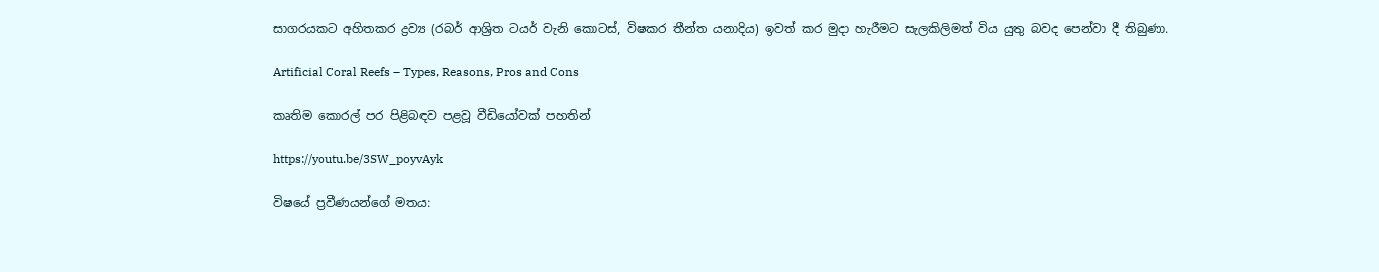සාගරයකට අහිතකර ද්‍රව්‍ය (රබර් ආශ්‍රිත ටයර් වැනි කොටස්, විෂකර තීන්ත යනාදිය) ඉවත් කර මුදා හැරීමට සැලකිලිමත් විය යුතු බවද පෙන්වා දී තිබුණා.

Artificial Coral Reefs – Types, Reasons, Pros and Cons

කෘතිම කොරල් පර පිළිබඳව පළවූ වීඩියෝවක් පහතින්

https://youtu.be/3SW_poyvAyk

විෂයේ ප්‍රවීණයන්ගේ මතය: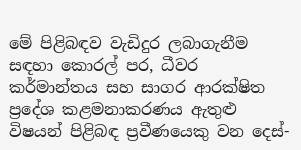මේ පිළිබඳව වැඩිදුර ලබාගැනීම සඳහා කොරල් පර, ධීවර කර්මාන්තය සහ සාගර ආරක්ෂිත ප්‍රදේශ කළමනාකරණය ඇතුළු විෂයන් පිළිබඳ ප්‍රවීණයෙකු වන දෙස්-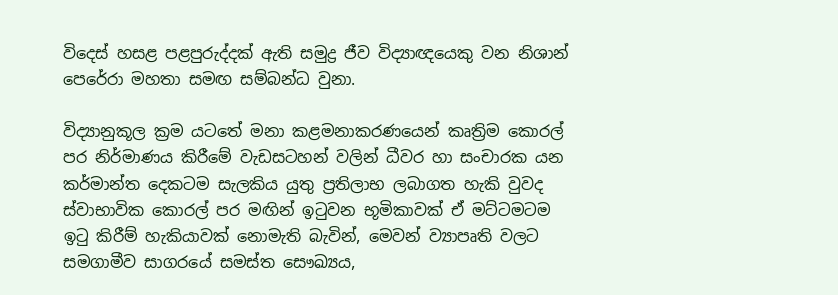විදෙස් හසළ පළපුරුද්දක් ඇති සමුද්‍ර ජීව විද්‍යාඥයෙකු වන නිශාන් පෙරේරා මහතා සමඟ සම්බන්ධ වුනා.

විද්‍යානුකූල ක්‍රම යටතේ මනා කළමනාකරණයෙන් කෘත්‍රිම කොරල් පර නිර්මාණය කිරීමේ වැඩසටහන් වලින් ධීවර හා සංචාරක යන කර්මාන්ත දෙකටම සැලකිය යුතු ප්‍රතිලාභ ලබාගත හැකි වුවද ස්වාභාවික කොරල් පර මඟින් ඉටුවන භූමිකාවක් ඒ මට්ටමටම ඉටු කිරීම් හැකියාවක් නොමැති බැවින්, මෙවන් ව්‍යාපෘති වලට සමගාමීව සාගරයේ සමස්ත සෞඛ්‍යය,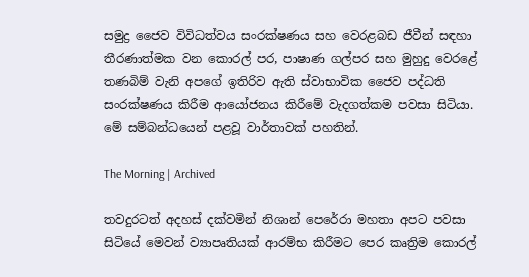සමුද්‍ර ජෛව විවිධත්වය සංරක්ෂණය සහ වෙරළබඩ ජීවීන් සඳහා තීරණාත්මක වන කොරල් පර, පාෂාණ ගල්පර සහ මුහුදු වෙරළේ තණබිම් වැනි අපගේ ඉතිරිව ඇති ස්වාභාවික ජෛව පද්ධති සංරක්ෂණය කිරීම ආයෝජනය කිරීමේ වැදගත්කම පවසා සිටියා. මේ සම්බන්ධයෙන් පළවූ වාර්තාවක් පහතින්.

The Morning | Archived

තවදුරටත් අදහස් දක්වමින් නිශාන් පෙරේරා මහතා අපට පවසා සිටියේ මෙවන් ව්‍යාපෘතියක් ආරම්භ කිරීමට පෙර කෘත්‍රිම කොරල්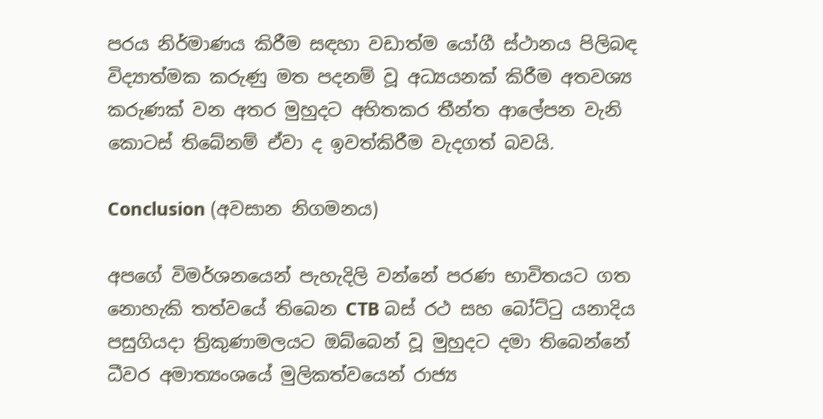පරය නිර්මාණය කිරීම සඳහා වඩාත්ම යෝගී ස්ථානය පිලිබඳ විද්‍යාත්මක කරුණු මත පදනම් වූ අධ්‍යයනක් කිරීම අතවශ්‍ය කරුණක් වන අතර මුහුදට අහිතකර තීන්ත ආලේපන වැනි කොටස් තිබේනම් ඒවා ද ඉවත්කිරීම වැදගත් බවයි.

Conclusion (අවසාන නිගමනය)

අපගේ විමර්ශනයෙන් පැහැදිලි වන්නේ පරණ භාවිතයට ගත නොහැකි තත්වයේ තිබෙන CTB බස් රථ සහ බෝට්ටු යනාදිය පසුගියදා ත්‍රිකුණාමලයට ඔබ්බෙන් වූ මුහුදට දමා තිබෙන්නේ ධීවර අමාත්‍යංශයේ මුලිකත්වයෙන් රාජ්‍ය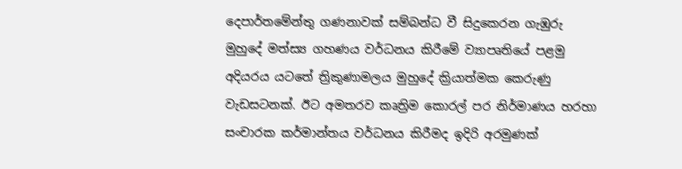දෙපාර්තමේන්තු ගණනාවක් සම්බන්ධ වී සිදුකෙරන ගැඹුරු මුහුදේ මත්ස්‍ය ගහණය වර්ධනය කිරීමේ ව්‍යාපෘතියේ පළමු අදියරය යටතේ ත්‍රිකුණාමලය මුහුදේ ක්‍රියාත්මක කෙරුණු වැඩසටනක්. ඊට අමතරව කෘත්‍රිම කොරල් පර නිර්මාණය හරහා සංචාරක කර්මාන්තය වර්ධනය කිරීමද ඉදිරි අරමුණක්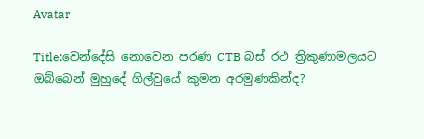Avatar

Title:වෙන්දේසි නොවෙන පරණ CTB බස් රථ ත්‍රිකුණාමලයට ඔබ්බෙන් මුහුදේ ගිල්වුයේ කුමන අරමුණකින්ද?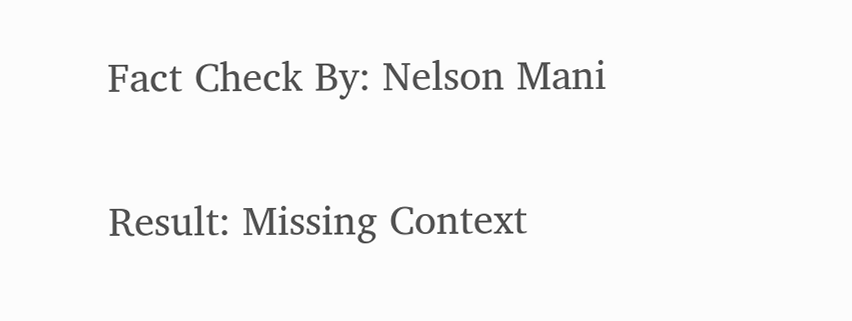Fact Check By: Nelson Mani

Result: Missing Context